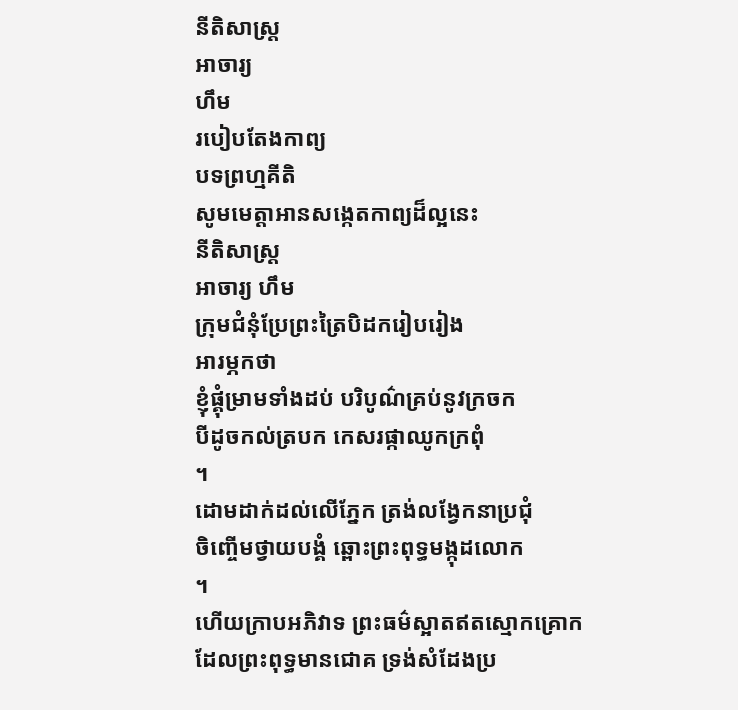នីតិសាស្ត្រ
អាចារ្យ
ហឹម
របៀបតែងកាព្យ
បទព្រហ្មគីតិ
សូមមេត្តាអានសង្កេតកាព្យដ៏ល្អនេះ
នីតិសាស្ត្រ
អាចារ្យ ហឹម
ក្រុមជំនុំប្រែព្រះត្រៃបិដករៀបរៀង
អារម្ភកថា
ខ្ញុំផ្គុំម្រាមទាំងដប់ បរិបូណ៌គ្រប់នូវក្រចក
បីដូចកល់ត្របក កេសរផ្កាឈូកក្រពុំ
។
ដោមដាក់ដល់លើភ្នែក ត្រង់លង្វែកនាប្រជុំ
ចិញ្ចើមថ្វាយបង្គំ ឆ្ពោះព្រះពុទ្ធមង្កុដលោក
។
ហើយក្រាបអភិវាទ ព្រះធម៌ស្អាតឥតស្មោកគ្រោក
ដែលព្រះពុទ្ធមានជោគ ទ្រង់សំដែងប្រ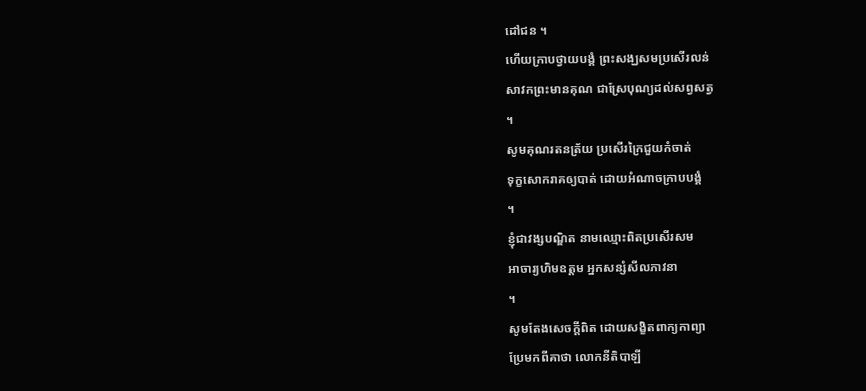ដៅជន ។
ហើយក្រាបថ្វាយបង្គំ ព្រះសង្ឃសមប្រសើរលន់
សាវកព្រះមានគុណ ជាស្រែបុណ្យដល់សព្វសត្វ
។
សូមគុណរតនត្រ័យ ប្រសើរក្រៃជួយកំចាត់
ទុក្ខសោករាគឲ្យបាត់ ដោយអំណាចក្រាបបង្គំ
។
ខ្ញុំជាវង្សបណ្ឌិត នាមឈ្មោះពិតប្រសើរសម
អាចារ្យហិមឧត្តម អ្នកសន្សំសីលភាវនា
។
សូមតែងសេចក្ដីពិត ដោយសង្ខិតពាក្យកាព្យា
ប្រែមកពីគាថា លោកនីតិបាឡី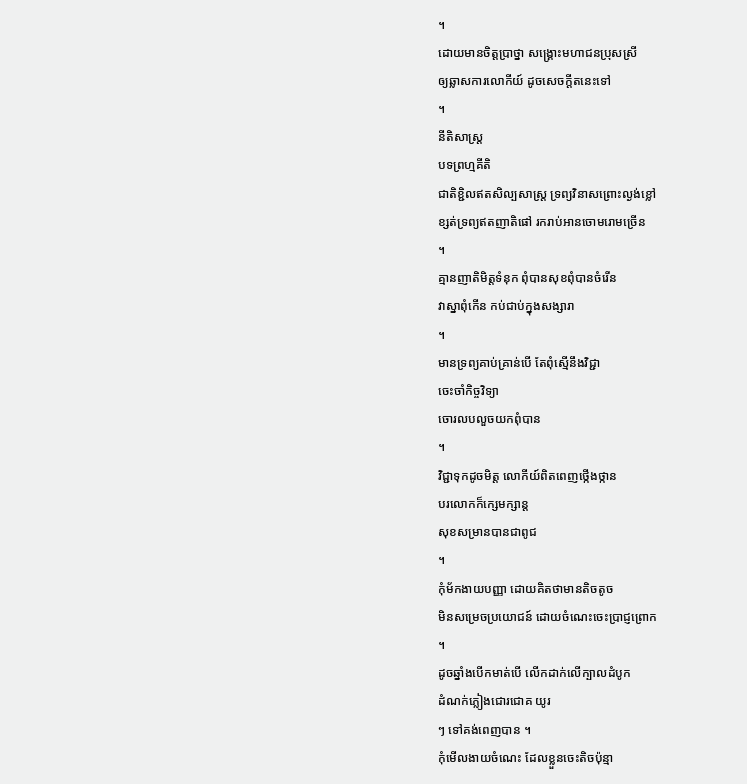។
ដោយមានចិត្តប្រាថ្នា សង្គ្រោះមហាជនប្រុសស្រី
ឲ្យឆ្លាសការលោកីយ៍ ដូចសេចក្ដីតនេះទៅ
។
នីតិសាស្ត្រ
បទព្រហ្មគីតិ
ជាតិខ្ជិលឥតសិល្បសាស្ត្រ ទ្រព្យវិនាសព្រោះល្ងង់ខ្លៅ
ខ្សត់ទ្រព្យឥតញាតិផៅ រករាប់អានចោមរោមច្រើន
។
គ្មានញាតិមិត្តទំនុក ពុំបានសុខពុំបានចំរើន
វាស្នាពុំកើន កប់ជាប់ក្នុងសង្សារា
។
មានទ្រព្យគាប់គ្រាន់បើ តែពុំស្មើនឹងវិជ្ជា
ចេះចាំកិច្ចវិទ្យា
ចោរលបលួចយកពុំបាន
។
វិជ្ជាទុកដូចមិត្ត លោកីយ៍ពិតពេញថ្កើងថ្កាន
បរលោកក៏ក្សេមក្សាន្ត
សុខសម្រានបានជាពូជ
។
កុំម័កងាយបញ្ញា ដោយគិតថាមានតិចតូច
មិនសម្រេចប្រយោជន៍ ដោយចំណេះចេះប្រាជ្ញព្រោក
។
ដូចឆ្នាំងបើកមាត់បើ លើកដាក់លើក្បាលដំបូក
ដំណក់ភ្លៀងជោរជោគ យូរ
ៗ ទៅគង់ពេញបាន ។
កុំមើលងាយចំណេះ ដែលខ្លួនចេះតិចប៉ុន្មា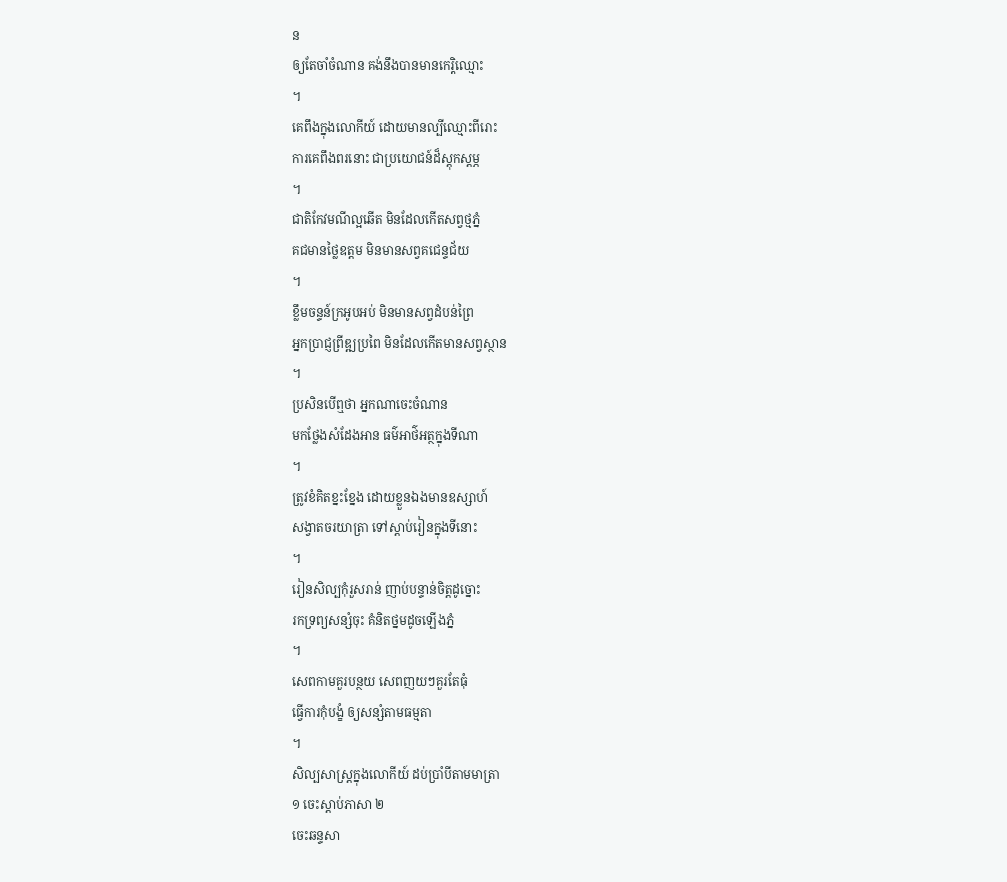ន
ឲ្យតែចាំចំណាន គង់នឹងបានមានកេរ្តិឈ្មោះ
។
គេពឹងក្នុងលោកីយ៍ ដោយមានល្បីឈ្មោះពីរោះ
ការគេពឹងពរនោះ ជាប្រយោជន៍ដ៏ស្ដុកស្ដម្ភ
។
ជាតិកែវមណីល្អឆើត មិនដែលកើតសព្វថ្មភ្នំ
គជមានថ្លៃឧត្ដម មិនមានសព្វគជេន្ទជ័យ
។
ខ្លឹមចន្ទន៍ក្រអូបអប់ មិនមានសព្វដំបន់ព្រៃ
អ្នកប្រាជ្ញព្រីឌ្ឍប្រពៃ មិនដែលកើតមានសព្វស្ថាន
។
ប្រសិនបើឮថា អ្នកណាចេះចំណាន
មកថ្លែងសំដែងអាន ធម៌អាថ៌អត្ថក្នុងទីណា
។
ត្រូវខំគិតខ្នះខ្នែង ដោយខ្លួនឯងមានឧស្សាហ៍
សង្វាតចរយាត្រា ទៅស្ដាប់រៀនក្នុងទីនោះ
។
រៀនសិល្បកុំរួសរាន់ ញាប់បន្ទាន់ចិត្តដូច្នោះ
រកទ្រព្យសន្សំចុះ គំនិតថ្នមដូចឡើងភ្នំ
។
សេពកាមគួរបន្ថយ សេពញយៗគួរតែធុំ
ធ្វើការកុំបង្ខំ ឲ្យសន្សំតាមធម្មតា
។
សិល្បសាស្ត្រក្នុងលោកីយ៍ ដប់ប្រាំបីតាមមាត្រា
១ ចេះស្ដាប់ភាសា ២
ចេះឆន្ទសា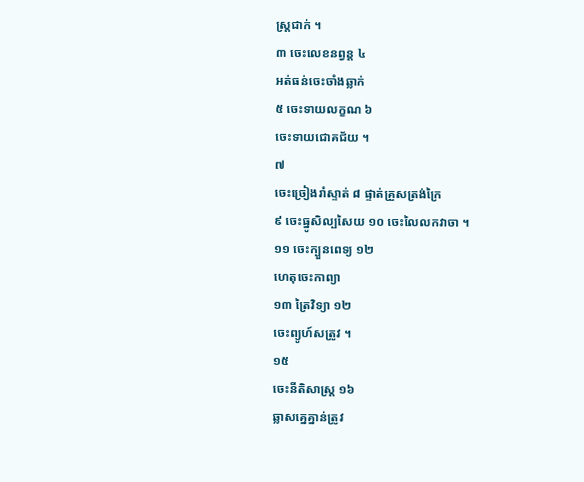ស្ត្រជាក់ ។
៣ ចេះលេខនព្វន្ត ៤
អត់ធន់ចេះចាំងឆ្លាក់
៥ ចេះទាយលក្ខណ ៦
ចេះទាយជោគជ័យ ។
៧
ចេះច្រៀងរាំស្ទាត់ ៨ ផ្ទាត់គ្រួសត្រង់ក្រៃ
៩ ចេះធ្នូសិល្បសៃយ ១០ ចេះលៃលកវាចា ។
១១ ចេះក្បួនពេទ្យ ១២
ហេតុចេះកាព្យា
១៣ ត្រៃវិទ្យា ១២
ចេះព្យូហ៍សត្រូវ ។
១៥
ចេះនីតិសាស្រ្ត ១៦
ឆ្លាសគ្នេគ្នាន់ត្រូវ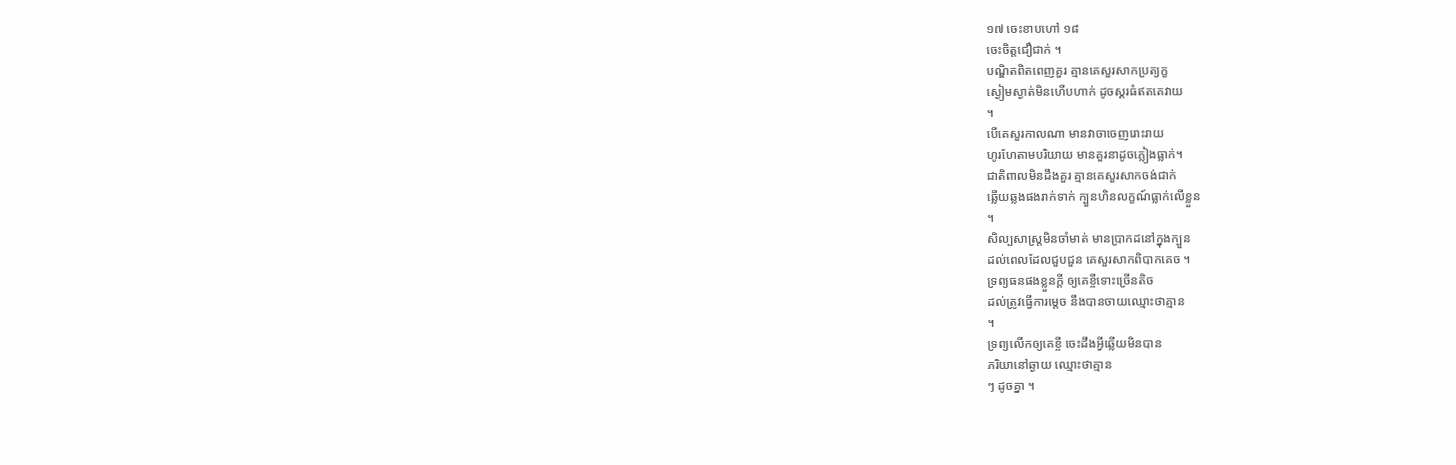១៧ ចេះខាបហៅ ១៨
ចេះចិត្តជឿជាក់ ។
បណ្ឌិតពិតពេញគួរ គ្មានគេសួរសាកប្រត្យក្ខ
ស្ងៀមស្ងាត់មិនហើបហាក់ ដូចស្គរធំឥតគេវាយ
។
បើគេសួរកាលណា មានវាចាចេញរោះរាយ
ហូរហែតាមបរិយាយ មានគួរនាដូចភ្លៀងធ្លាក់។
ជាតិពាលមិនដឹងគួរ គ្មានគេសួរសាកចង់ជាក់
ឆ្លើយឆ្លងផងរាក់ទាក់ ក្បួនហិនលក្ខណ៍ធ្លាក់លើខ្លួន
។
សិល្បសាស្រ្តមិនចាំមាត់ មានប្រាកដនៅក្នុងក្បួន
ដល់ពេលដែលជួបជួន គេសួរសាកពិបាកគេច ។
ទ្រព្យធនផងខ្លួនក្ដី ឲ្យគេខ្ចីទោះច្រើនតិច
ដល់ត្រូវធ្វើការម្ដេច នឹងបានចាយឈ្មោះថាគ្មាន
។
ទ្រព្យលើកឲ្យគេខ្ចី ចេះដឹងអ្វីឆ្លើយមិនបាន
ភរិយានៅឆ្ងាយ ឈ្មោះថាគ្មាន
ៗ ដូចគ្នា ។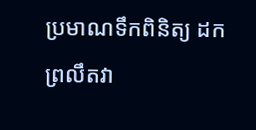ប្រមាណទឹកពិនិត្យ ដកព្រលឹតវា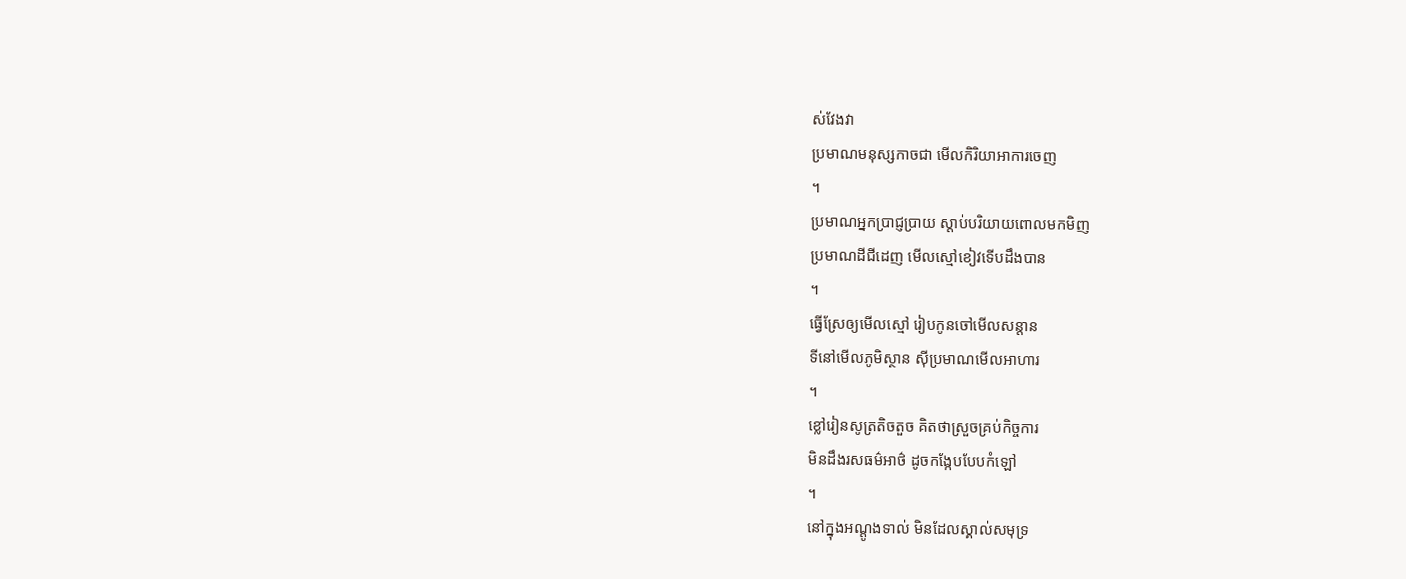ស់វែងវា
ប្រមាណមនុស្សកាចជា មើលកិរិយាអាការចេញ
។
ប្រមាណអ្នកប្រាជ្ញប្រាយ ស្ដាប់បរិយាយពោលមកមិញ
ប្រមាណដីជីដេញ មើលស្មៅខៀវទើបដឹងបាន
។
ធ្វើស្រែឲ្យមើលស្មៅ រៀបកូនចៅមើលសន្ដាន
ទីនៅមើលភូមិស្ថាន ស៊ីប្រមាណមើលអាហារ
។
ខ្លៅរៀនសូត្រតិចតួច គិតថាស្រួចគ្រប់កិច្ចការ
មិនដឹងរសធម៌អាថ៌ ដូចកង្កែបបែបកំឡៅ
។
នៅក្នុងអណ្ដូងទាល់ មិនដែលស្គាល់សមុទ្រ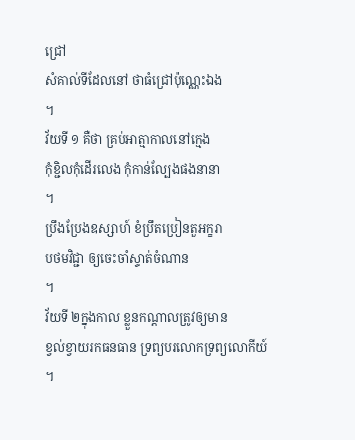ជ្រៅ
សំគាល់ទីដែលនៅ ថាធំជ្រៅប៉ុណ្ណេះឯង
។
វ័យទី ១ គឺថា គ្រប់អាត្មាកាលនៅក្មេង
កុំខ្ជិលកុំដើរលេង កុំកាន់ល្បែងផងនានា
។
ប្រឹងប្រែងឧស្សាហ៍ ខំប្រឹតប្រៀនតួអក្ខរា
បថមវិជ្ជា ឲ្យចេះចាំស្ទាត់ចំណាន
។
វ័យទី ២ក្នុងកាល ខ្លួនកណ្ដាលត្រូវឲ្យមាន
ខ្វល់ខ្វាយរកធនធាន ទ្រព្យបរលោកទ្រព្យលោកីយ៍
។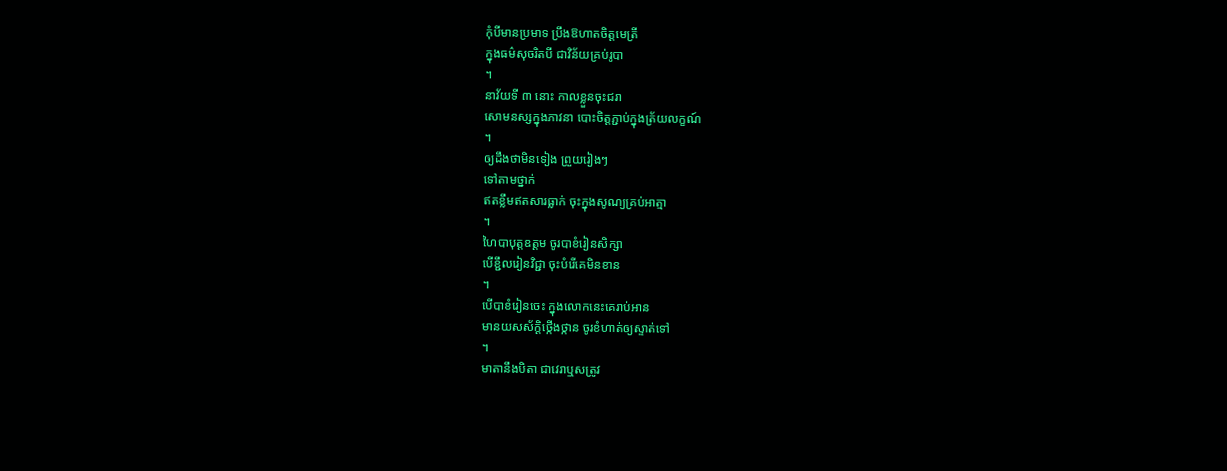កុំបីមានប្រមាទ ប្រឹងឱហាតចិត្តមេត្រី
ក្នុងធម៌សុចរិតបី ជាវិន័យគ្រប់រូបា
។
នាវ័យទី ៣ នោះ កាលខ្លួនចុះជរា
សោមនស្សក្នុងភាវនា បោះចិត្តភ្ជាប់ក្នុងត្រ័យលក្ខណ៍
។
ឲ្យដឹងថាមិនទៀង ព្រួយរៀងៗ
ទៅតាមថ្នាក់
ឥតខ្លឹមឥតសារធ្លាក់ ចុះក្នុងសូណ្យគ្រប់អាត្មា
។
ហៃបាបុត្តឧត្ដម ចូរបាខំរៀនសិក្សា
បើខ្ជឹលរៀនវិជ្ជា ចុះបំរើគេមិនខាន
។
បើបាខំរៀនចេះ ក្នុងលោកនេះគេរាប់អាន
មានយសស័ក្ដិថ្កើងថ្កាន ចូរខំហាត់ឲ្យស្ទាត់ទៅ
។
មាតានឹងបិតា ជាវេរាឬសត្រូវ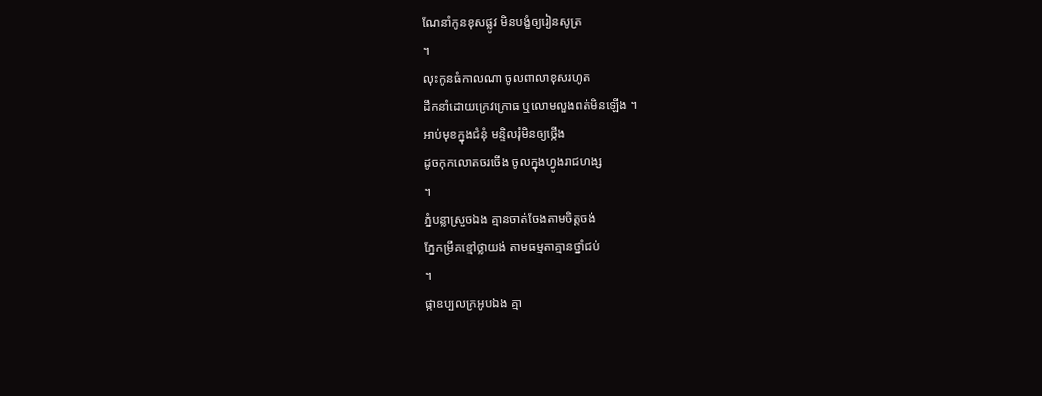ណែនាំកូនខុសផ្លូវ មិនបង្ខំឲ្យរៀនសូត្រ
។
លុះកូនធំកាលណា ចូលពាលាខុសរហូត
ដឹកនាំដោយក្រេវក្រោធ ឬលោមលួងពត់មិនឡើង ។
អាប់មុខក្នុងជំនុំ មន្ទិលរុំមិនឲ្យថ្កើង
ដូចកុកលោតចរចើង ចូលក្នុងហ្វូងរាជហង្ស
។
ភ្នំបន្លាស្រួចឯង គ្មានចាត់ចែងតាមចិត្តចង់
ភ្នែកម្រឹគខ្មៅថ្លាយង់ តាមធម្មតាគ្មានថ្នាំជប់
។
ផ្កាឧប្បលក្រអូបឯង គ្មា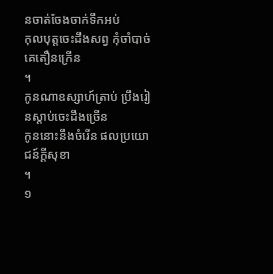នចាត់ចែងចាក់ទឹកអប់
កុលបុត្តចេះដឹងសព្វ កុំចាំបាច់គេតឿនក្រើន
។
កូនណាឧស្សាហ៍ត្រាប់ ប្រឹងរៀនស្ដាប់ចេះដឹងច្រើន
កូននោះនឹងចំរើន ផលប្រយោជន៍ក្ដីសុខា
។
១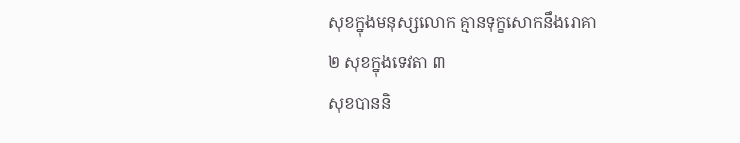សុខក្នុងមនុស្សលោក គ្មានទុក្ខសោកនឹងរោគា
២ សុខក្នុងទេវតា ៣
សុខបាននិ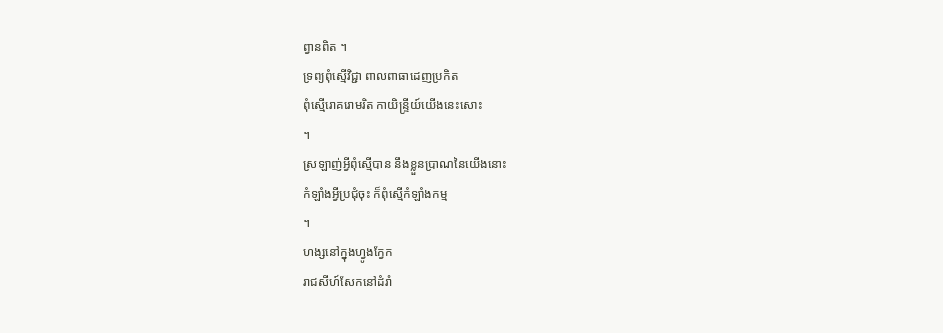ព្វានពិត ។
ទ្រព្យពុំស្មើវិជ្ជា ពាលពាធាដេញប្រកិត
ពុំស្មើរោគរោមរិត កាយិន្រ្ទីយ៍យើងនេះសោះ
។
ស្រឡាញ់អ្វីពុំស្មើបាន នឹងខ្លួនប្រាណនៃយើងនោះ
កំឡាំងអ្វីប្រជុំចុះ ក៏ពុំស្មើកំឡាំងកម្ម
។
ហង្សនៅក្នុងហ្វូងក្វែក
រាជសីហ៍សែកនៅដំរាំ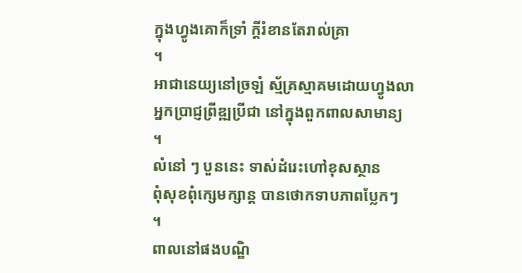ក្នុងហ្វូងគោក៏ទ្រាំ ក្ដីរំខានតែរាល់គ្រា
។
អាជានេយ្យនៅច្រឡំ ស្ម័គ្រស្មាគមដោយហ្វូងលា
អ្នកប្រាជ្ញព្រីឌ្ឍប្រីជា នៅក្នុងពួកពាលសាមាន្យ
។
លំនៅ ៗ បួននេះ ទាស់ដំរេះហៅខុសស្ថាន
ពុំសុខពុំក្សេមក្សាន្ត បានថោកទាបភាពប្លែកៗ
។
ពាលនៅផងបណ្ឌិ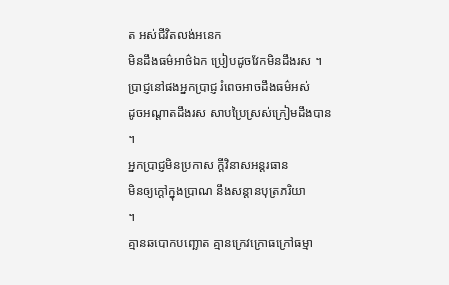ត អស់ជីវិតលង់អនេក
មិនដឹងធម៌អាថ៌ឯក ប្រៀបដូចវែកមិនដឹងរស ។
ប្រាជ្ញនៅផងអ្នកប្រាជ្ញ រំពេចអាចដឹងធម៌អស់
ដូចអណ្ដាតដឹងរស សាបប្រៃស្រស់ក្រៀមដឹងបាន
។
អ្នកប្រាជ្ញមិនប្រកាស ក្ដីវិនាសអន្តរធាន
មិនឲ្យក្ដៅក្នុងប្រាណ នឹងសន្ដានបុត្រភរិយា
។
គ្មានឆបោកបញ្ឆោត គ្មានក្រេវក្រោធក្រៅធម្មា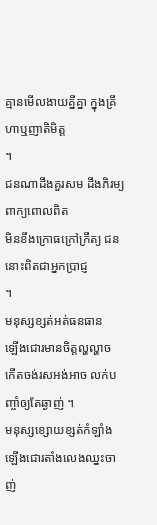គ្មានមើលងាយគ្នីគ្នា ក្នុងគ្រឹហាឬញាតិមិត្ត
។
ជនណាដឹងគួរសម ដឹងភិរម្យពាក្យពោលពិត
មិនខឹងក្រោធក្រៅក្រឹត្យ ជននោះពិតជាអ្នកប្រាជ្ញ
។
មនុស្សខ្សត់អត់ធនធាន
ឡើងជោរមានចិត្តល្ហល្ហាច
កើតចង់រសអង់អាច លក់បញ្ចាំឲ្យតែឆ្ងាញ់ ។
មនុស្សខ្សោយខ្សត់កំឡាំង ឡើងជោរតាំងលេងឈ្នះចាញ់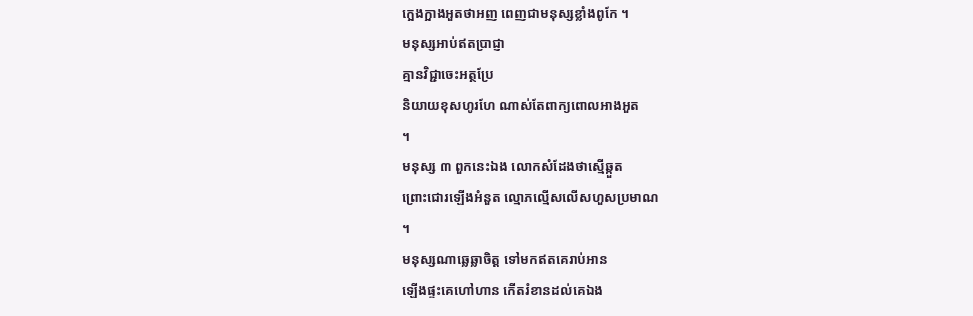ក្អេងក្អាងអួតថាអញ ពេញជាមនុស្សខ្លាំងពូកែ ។
មនុស្សអាប់ឥតប្រាជ្ញា
គ្មានវិជ្ជាចេះអត្ថប្រែ
និយាយខុសហូរហែ ណាស់តែពាក្យពោលអាងអួត
។
មនុស្ស ៣ ពួកនេះឯង លោកសំដែងថាស្មើឆ្កួត
ព្រោះជោរឡើងអំនួត ល្មោភល្មើសលើសហួសប្រមាណ
។
មនុស្សណាឆ្លេឆ្លាចិត្ត ទៅមកឥតគេរាប់អាន
ឡើងផ្ទះគេហៅហាន កើតរំខានដល់គេឯង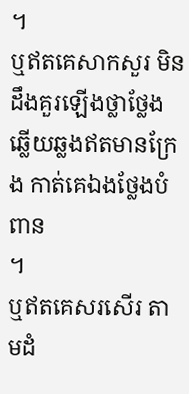។
ឬឥតគេសាកសួរ មិនដឹងគួរឡើងថ្លាថ្លែង
ឆ្លើយឆ្លងឥតមានក្រែង កាត់គេឯងថ្លែងបំពាន
។
ឬឥតគេសរសើរ តាមដំ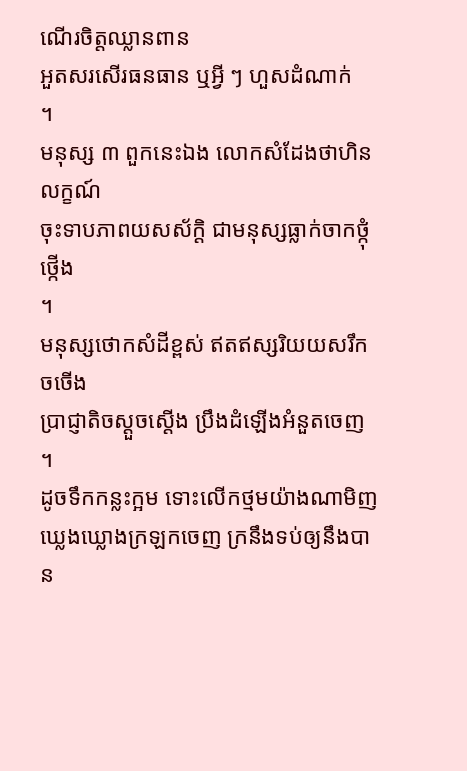ណើរចិត្តឈ្លានពាន
អួតសរសើរធនធាន ឬអ្វី ៗ ហួសដំណាក់
។
មនុស្ស ៣ ពួកនេះឯង លោកសំដែងថាហិនលក្ខណ៍
ចុះទាបភាពយសស័ក្ដិ ជាមនុស្សធ្លាក់ចាកថ្កុំថ្កើង
។
មនុស្សថោកសំដីខ្ពស់ ឥតឥស្សរិយយសរឹកចចើង
ប្រាជ្ញាតិចស្ដួចស្ដើង ប្រឹងដំឡើងអំនួតចេញ
។
ដូចទឹកកន្លះក្អម ទោះលើកថ្មមយ៉ាងណាមិញ
ឃ្លេងឃ្លោងក្រឡកចេញ ក្រនឹងទប់ឲ្យនឹងបាន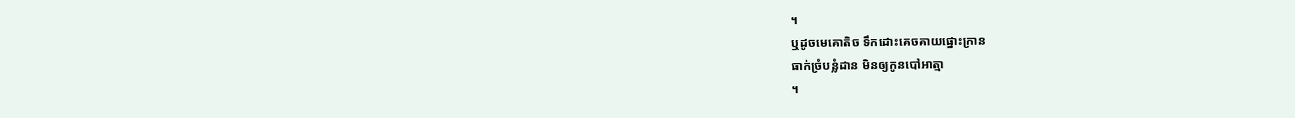។
ឬដូចមេគោតិច ទឹកដោះគេចគាយផ្នោះក្រាន
ធាក់ច្រំបន្លំដាន មិនឲ្យកូនបៅអាត្មា
។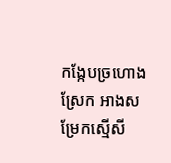កង្កែបច្រហោងស្រែក អាងសម្រែកស្មើសី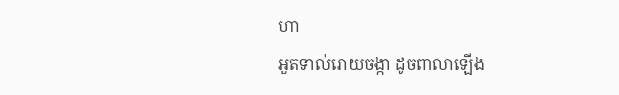ហា
អួតទាល់រោយចង្កា ដូចពាលាឡើង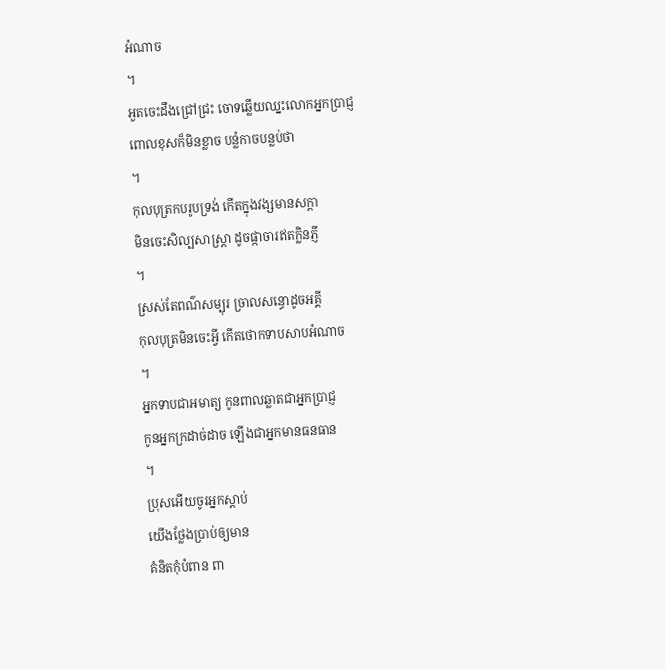អំណាច
។
អួតចេះដឹងជ្រៅជ្រះ ចោទឆ្លើយឈ្នះលោកអ្នកប្រាជ្ញ
ពោលខុសក៏មិនខ្លាច បន្លំកាចបន្លប់ថា
។
កុលបុត្រកបរូបទ្រង់ កើតក្នុងវង្សមានសក្ដា
មិនចេះសិល្បសាស្ត្រា ដូចផ្កាចារឥតក្លិនភ្ញី
។
ស្រស់តែពណ៌សម្បុរ ច្រាលសន្ធោដូចអគ្គី
កុលបុត្រមិនចេះអ្វី កើតថោកទាបសាបអំណាច
។
អ្នកទាបជាអមាត្យ កូនពាលឆ្លាតជាអ្នកប្រាជ្ញ
កូនអ្នកក្រដាច់ដាច ឡើងជាអ្នកមានធនធាន
។
ប្រុសអើយចូរអ្នកស្ដាប់
យើងថ្លែងប្រាប់ឲ្យមាន
គំនិតកុំបំពាន ពា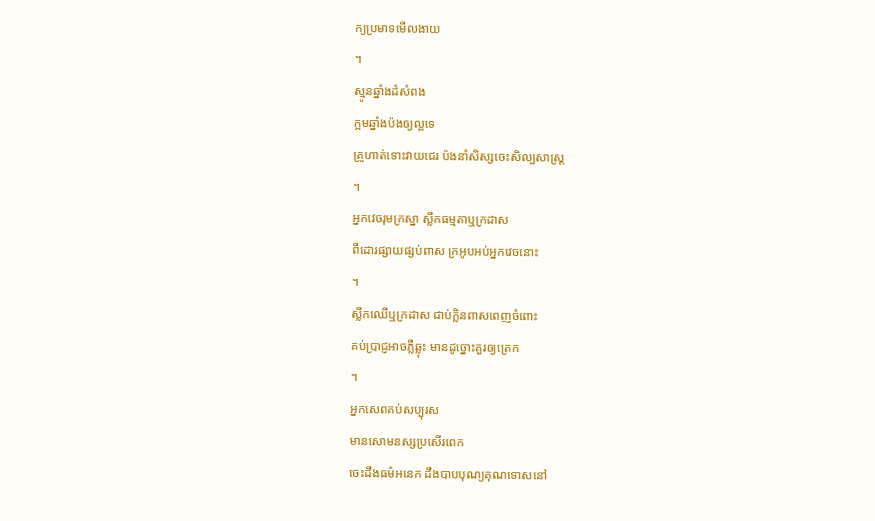ក្យប្រមាទមើលងាយ
។
ស្មូនឆ្នាំងដំសំពង
ក្អមឆ្នាំងប៉ងឲ្យល្អទេ
គ្រូហាត់ទោះវាយជេរ ប៉ងនាំសិស្សចេះសិល្បសាស្ត្រ
។
អ្នកវេចរុមក្រស្នា ស្លឹកធម្មតាឬក្រដាស
ពីដោរផ្សាយផ្សប់ពាស ក្រអូបអប់អ្នកវេចនោះ
។
ស្លឹកឈើឬក្រដាស ជាប់ក្លិនពាសពេញចំពោះ
គប់ប្រាជ្ញអាចភ្លឺឆ្លុះ មានដូច្នោះគួរឲ្យត្រេក
។
អ្នកសេពគប់សប្បុរស
មានសោមនស្សប្រសើរពេក
ចេះដឹងធម៌អនេក ដឹងបាបបុណ្យគុណទោសនៅ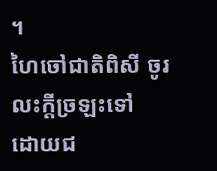។
ហៃចៅជាតិពិសី ចូរលះក្ដីច្រឡះទៅ
ដោយជ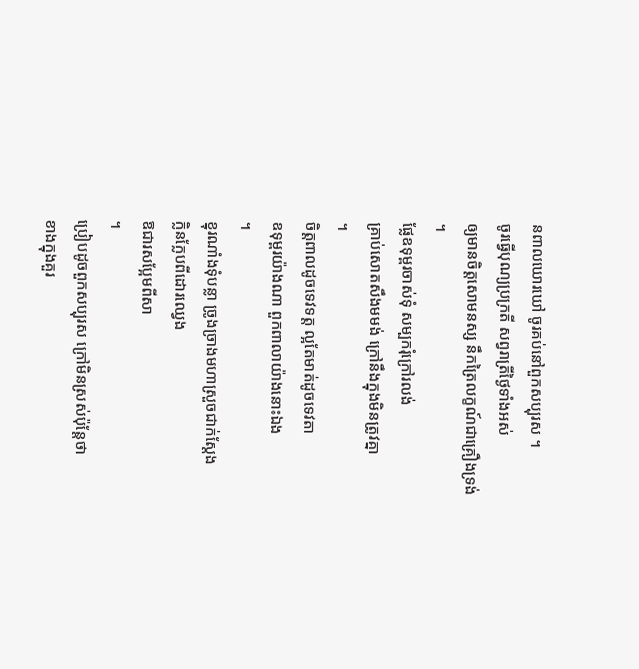នពាលឃោរឃៅ ចូរគប់នៅពួកសប្បុរស ។
ចូរធ្វើបុណ្យប្រក្រតី សព្វរាត្រីថ្ងៃទាំងអស់
ឲ្យមានចិត្តសោមនស្ស នឹកត្រៃលក្ខណ៍ជាគ្រឿងទ្រង់
។
ផ្លែឧទុម្ពរចាស់ទុំ សម្បករុំក្រៅរលង់
គ្រាប់សោតសឹងមមង់ ក្រៅនឹងក្នុងមិនត្រូវគ្នា
។
ចិត្តពាលដូចទេវទត្ត ល្អតែមាត់ដូចទេវតា
ឧទុម្ពរយ៉ាងណា ពួកពាលាយ៉ាងនោះឯង
។
ខ្នុរណាំងទុំបន្លា ច្រូងច្រាងមហាស្រួចជាក់ស្ដែង
ក្លិនក្លែបពីដោរឈ្វេង
ឱជារសប្អែមពីសា
។
ប្រៀបដូចពួកសប្បុរស ក្រៅមិនស្រស់ប៉ុន្តែថា
ខាងក្នុងគួរ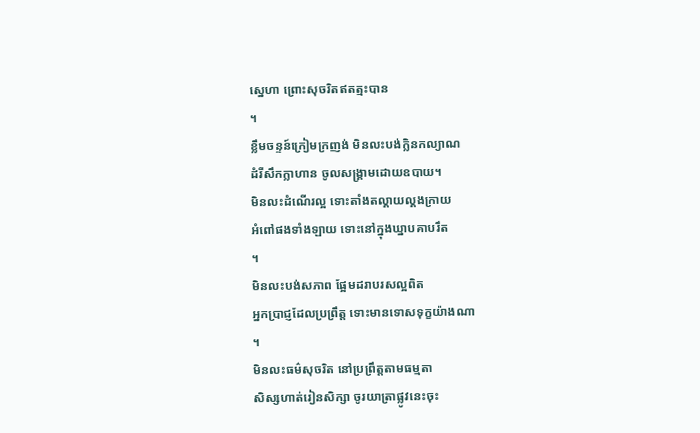ស្នេហា ព្រោះសុចរិតឥតត្មះបាន
។
ខ្លឹមចន្ទន៍ក្រៀមក្រញង់ មិនលះបង់ក្លិនកល្យាណ
ដំរីសឹកក្លាហាន ចូលសង្គ្រាមដោយឧបាយ។
មិនលះដំណើរល្អ ទោះតាំងតល្គាយល្គងក្រាយ
អំពៅផងទាំងឡាយ ទោះនៅក្នុងឃ្នាបគាបរឹត
។
មិនលះបង់សភាព ផ្អែមដរាបរសល្អពិត
អ្នកប្រាជ្ញដែលប្រព្រឹត្ត ទោះមានទោសទុក្ខយ៉ាងណា
។
មិនលះធម៌សុចរិត នៅប្រព្រឹត្តតាមធម្មតា
សិស្សហាត់រៀនសិក្សា ចូរយាត្រាផ្លូវនេះចុះ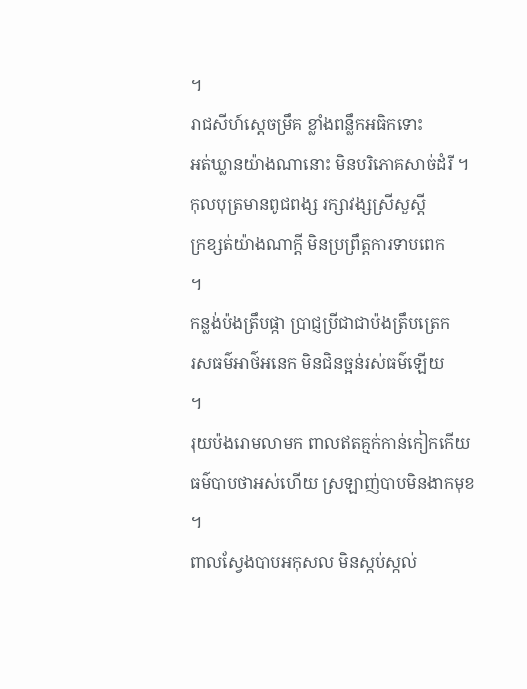។
រាជសីហ៍ស្ដេចម្រឹគ ខ្លាំងពន្លឹកអធិកទោះ
អត់ឃ្លានយ៉ាងណានោះ មិនបរិភោគសាច់ដំរី ។
កុលបុត្រមានពូជពង្ស រក្សាវង្សស្រីសួស្ដី
ក្រខ្សត់យ៉ាងណាក្ដី មិនប្រព្រឹត្តការទាបពេក
។
កន្លង់ប៉ងត្រឹបផ្កា ប្រាជ្ញប្រីជាជាប៉ងត្រឹបត្រេក
រសធម៌អាថ៌អនេក មិនជិនច្អន់រស់ធម៌ឡើយ
។
រុយប៉ងរោមលាមក ពាលឥតគ្មក់កាន់កៀកកើយ
ធម៌បាបថាអស់ហើយ ស្រឡាញ់បាបមិនងាកមុខ
។
ពាលស្វែងបាបអកុសល មិនស្កប់ស្កល់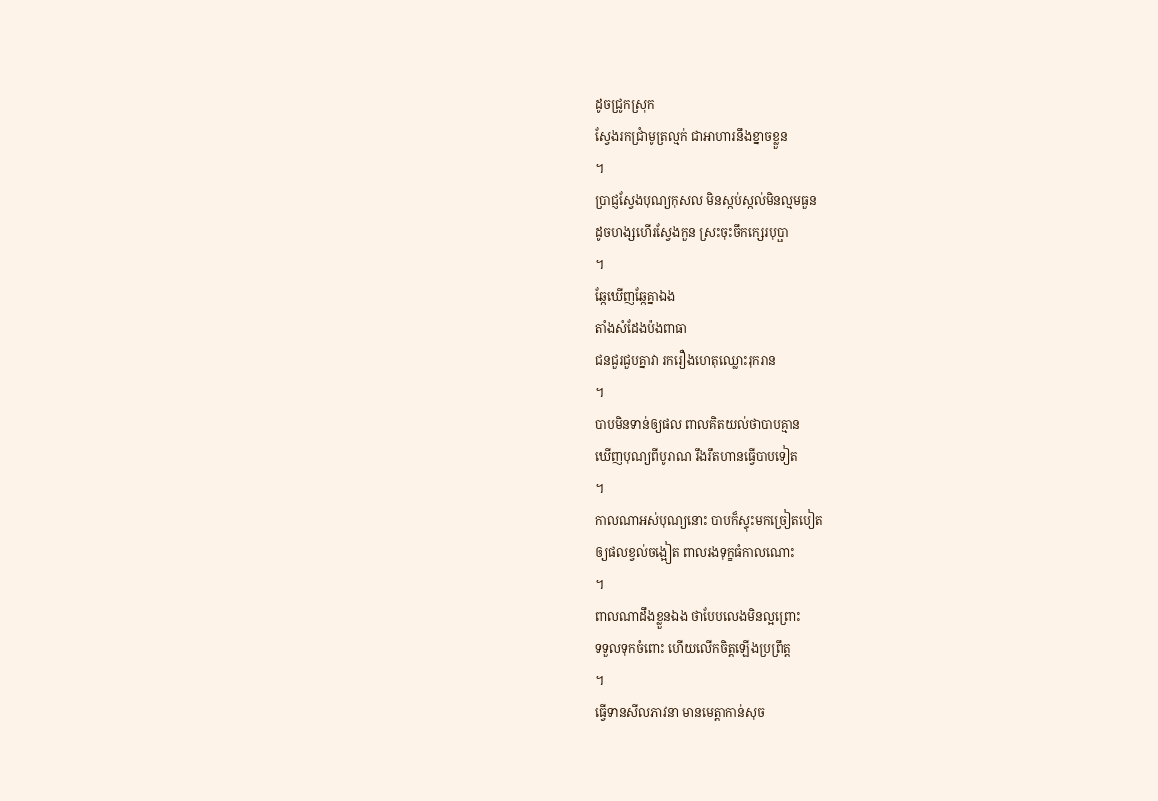ដូចជ្រូកស្រុក
ស្វែងរកជ្រាំមូត្រល្មក់ ជាអាហារនឹងខ្នាចខ្លួន
។
ប្រាជ្ញស្វែងបុណ្យកុសល មិនស្កប់ស្កល់មិនល្មមធួន
ដូចហង្សហើរស្វែងកួន ស្រះចុះចឹកក្សេរបុប្ផា
។
ឆ្កែឃើញឆ្កែគ្នាឯង
តាំងសំដែងប៉ងពាធា
ជនជួរជួបគ្នាវា រករឿងហេតុឈ្លោះរុករាន
។
បាបមិនទាន់ឲ្យផល ពាលគិតយល់ថាបាបគ្មាន
ឃើញបុណ្យពីបូរាណ រឹងរឹតហានធ្វើបាបទៀត
។
កាលណាអស់បុណ្យនោះ បាបក៏ស្ទុះមកច្រៀតបៀត
ឲ្យផលខ្វល់ចង្អៀត ពាលរងទុក្ខធំកាលណោះ
។
ពាលណាដឹងខ្លួនឯង ថាបែបលេងមិនល្អព្រោះ
ទទួលទុកចំពោះ ហើយលើកចិត្តឡើងប្រព្រឹត្ត
។
ធ្វើទានសីលភាវនា មានមេត្តាកាន់សុច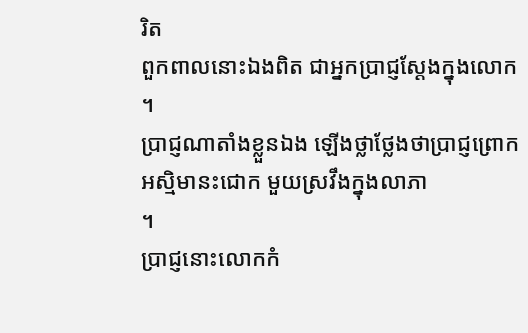រិត
ពួកពាលនោះឯងពិត ជាអ្នកប្រាជ្ញស្ដែងក្នុងលោក
។
ប្រាជ្ញណាតាំងខ្លួនឯង ឡើងថ្លាថ្លែងថាប្រាជ្ញព្រោក
អស្មិមានះជោក មួយស្រវឹងក្នុងលាភា
។
ប្រាជ្ញនោះលោកកំ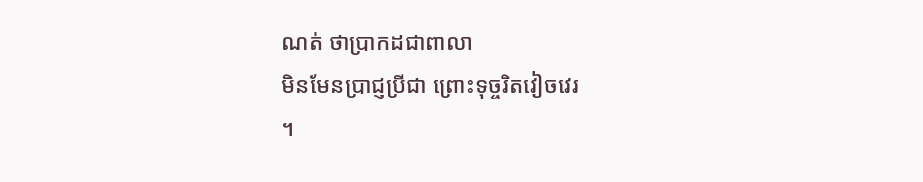ណត់ ថាប្រាកដជាពាលា
មិនមែនប្រាជ្ញប្រីជា ព្រោះទុច្ចរិតវៀចវេរ
។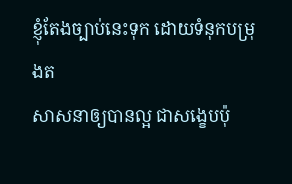ខ្ញុំតែងច្បាប់នេះទុក ដោយទំនុកបម្រុងត
សាសនាឲ្យបានល្អ ជាសង្ខេបប៉ុ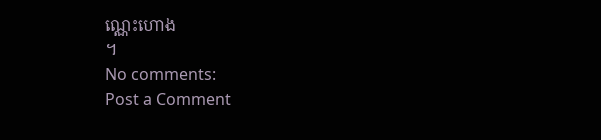ណ្ណេះហោង
។
No comments:
Post a Comment